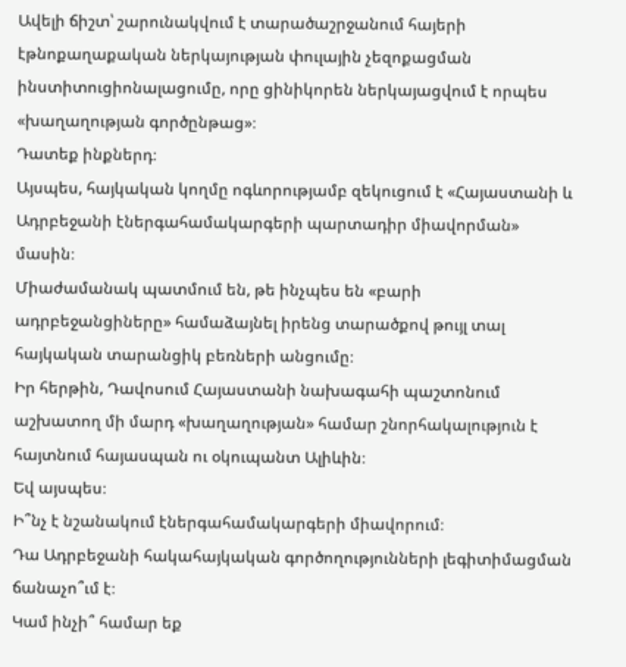Ավելի ճիշտ՝ շարունակվում է տարածաշրջանում հայերի էթնոքաղաքական ներկայության փուլային չեզոքացման ինստիտուցիոնալացումը, որը ցինիկորեն ներկայացվում է որպես «խաղաղության գործընթաց»։
Դատեք ինքներդ։
Այսպես, հայկական կողմը ոգևորությամբ զեկուցում է «Հայաստանի և Ադրբեջանի էներգահամակարգերի պարտադիր միավորման» մասին։
Միաժամանակ պատմում են, թե ինչպես են «բարի ադրբեջանցիները» համաձայնել իրենց տարածքով թույլ տալ հայկական տարանցիկ բեռների անցումը։
Իր հերթին, Դավոսում Հայաստանի նախագահի պաշտոնում աշխատող մի մարդ «խաղաղության» համար շնորհակալություն է հայտնում հայասպան ու օկուպանտ Ալիևին։
Եվ այսպես։
Ի՞նչ է նշանակում էներգահամակարգերի միավորում։
Դա Ադրբեջանի հակահայկական գործողությունների լեգիտիմացման ճանաչո՞ւմ է։
Կամ ինչի՞ համար եք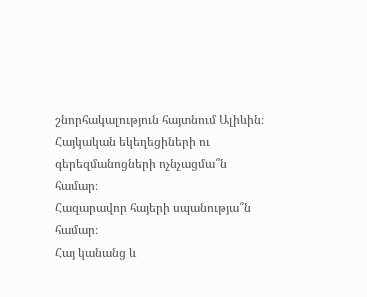շնորհակալություն հայտնում Ալիևին։
Հայկական եկեղեցիների ու գերեզմանոցների ոչնչացմա՞ն համար։
Հազարավոր հայերի սպանությա՞ն համար։
Հայ կանանց և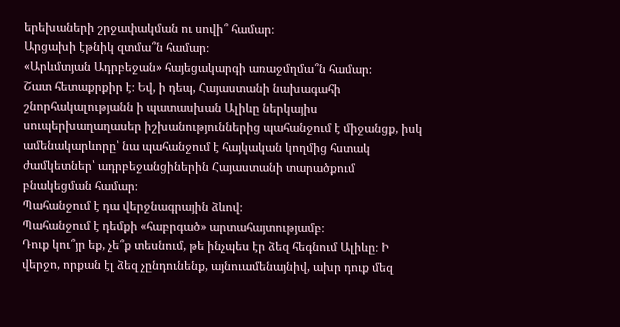երեխաների շրջափակման ու սովի՞ համար։
Արցախի էթնիկ զտմա՞ն համար։
«Արևմտյան Ադրբեջան» հայեցակարգի առաջմղմա՞ն համար։
Շատ հետաքրքիր է։ Եվ, ի դեպ, Հայաստանի նախագահի շնորհակալությանն ի պատասխան Ալիևը ներկայիս սուպերխաղաղասեր իշխանություններից պահանջում է միջանցք, իսկ ամենակարևորը՝ նա պահանջում է հայկական կողմից հստակ ժամկետներ՝ ադրբեջանցիներին Հայաստանի տարածքում բնակեցման համար։
Պահանջում է դա վերջնագրային ձևով։
Պահանջում է դեմքի «հաբրգած» արտահայտությամբ։
Դուք կու՞յր եք, չե՞ք տեսնում, թե ինչպես էր ձեզ հեգնում Ալիևը։ Ի վերջո, որքան էլ ձեզ չընդունենք, այնուամենայնիվ, ախր դուք մեզ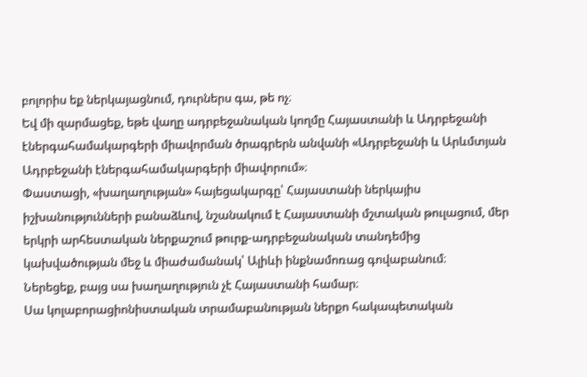բոլորիս եք ներկայացնում, դուրներս գա, թե ոչ։
Եվ մի զարմացեք, եթե վաղը ադրբեջանական կողմը Հայաստանի և Ադրբեջանի էներգահամակարգերի միավորման ծրագրերն անվանի «Ադրբեջանի և Արևմտյան Ադրբեջանի էներգահամակարգերի միավորում»։
Փաստացի, «խաղաղության» հայեցակարգը՝ Հայաստանի ներկայիս իշխանությունների բանաձևով, նշանակում է Հայաստանի մշտական թուլացում, մեր երկրի արհեստական ներքաշում թուրք-ադրբեջանական տանդեմից կախվածության մեջ և միաժամանակ՝ Ալիևի ինքնամոռաց գովաբանում։
Ներեցեք, բայց սա խաղաղություն չէ Հայաստանի համար։
Սա կոլաբորացիոնիստական տրամաբանության ներքո հակապետական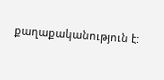քաղաքականություն է: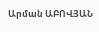Արման ԱԲՈՎՅԱՆ